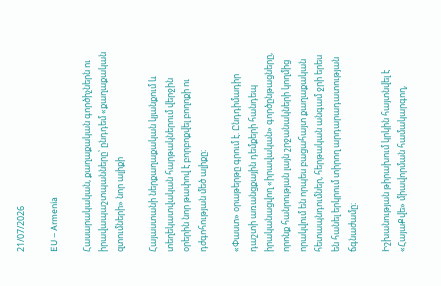21/07/2026

EU – Armenia

Հասարակական, քաղաքական գործիչներն ու իրավապաշտպանները՝ ընդդեմ «քաղաքական զտումների» նոր ալիքի

Հայաստանի ներքաղաքական կյանքում և տեղեկատվական հարթակներում վերջին օրերին նոր թափով է բորբոքվել բողոքի ու դժգոհության մեծ ալիքը։

«Փաստ» օրաթերթը գրում է. Ընդդիմադիր դաշտի առանցքային դեմքերի հանդեպ իրականացվող «իրավական» գործընթացները, որոնք հանրության լայն շրջանակների կողմից որակվում են որպես բացահայտ քաղաքական հետապնդումներ, հերթական անգամ ջրի երես են հանել երկրում տիրող արդարադատության ճգնաժամը։

Իշխանության թիրախում կրկին հայտնվել է «ՀայաՔվե» միավորման համակարգող,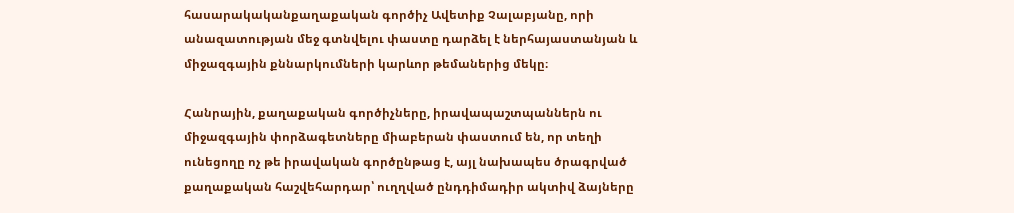հասարակականքաղաքական գործիչ Ավետիք Չալաբյանը, որի անազատության մեջ գտնվելու փաստը դարձել է ներհայաստանյան և միջազգային քննարկումների կարևոր թեմաներից մեկը։

Հանրային, քաղաքական գործիչները, իրավապաշտպաններն ու միջազգային փորձագետները միաբերան փաստում են, որ տեղի ունեցողը ոչ թե իրավական գործընթաց է, այլ նախապես ծրագրված քաղաքական հաշվեհարդար՝ ուղղված ընդդիմադիր ակտիվ ձայները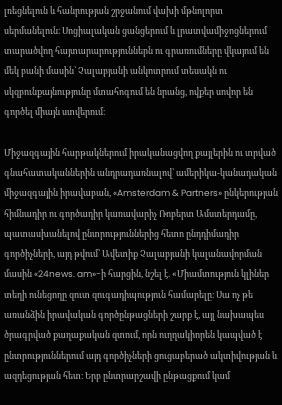լռեցնելուն և հանրության շրջանում վախի մթնոլորտ սերմանելուն։ Սոցիալական ցանցերում և լրատվամիջոցներում տարածվող հայտարարություններն ու գրառումները վկայում են մեկ բանի մասին՝ Չալաբյանի անկոտրում տեսակն ու սկզբունքայնությունը մտահոգում են նրանց, ովքեր սովոր են գործել միայն ստվերում։

Միջազգային հարթակներում իրականացվող քայլերին ու տրված գնահատականներին անդրադառնալով՝ ամերիկա-կանադական միջազգային իրավաբան, «Amsterdam & Partners» ընկերության հիմնադիր ու գործադիր կառավարիչ Ռոբերտ Ամստերդամը, պատասխանելով ընտրություններից հետո ընդդիմադիր գործիչների, այդ թվում՝ Ավետիք Չալաբյանի կալանավորման մասին «24news. am»-ի հարցին, նշել է. «Միամտություն կլիներ տեղի ունեցողը զուտ զուգադիպություն համարելը։ Սա ոչ թե առանձին իրավական գործընթացների շարք է, այլ նախապես ծրագրված քաղաքական զտում, որն ուղղակիորեն կապված է ընտրություններում այդ գործիչների ցուցաբերած ակտիվության և ազդեցության հետ։ Երբ ընտրարշավի ընթացքում կամ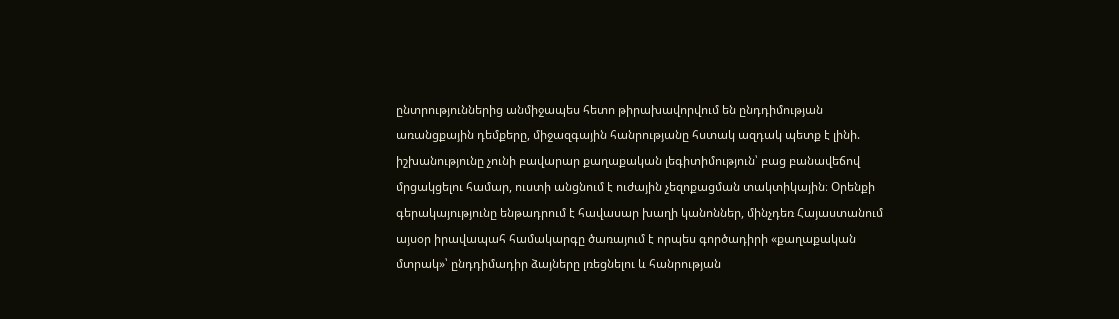ընտրություններից անմիջապես հետո թիրախավորվում են ընդդիմության առանցքային դեմքերը, միջազգային հանրությանը հստակ ազդակ պետք է լինի. իշխանությունը չունի բավարար քաղաքական լեգիտիմություն՝ բաց բանավեճով մրցակցելու համար, ուստի անցնում է ուժային չեզոքացման տակտիկային։ Օրենքի գերակայությունը ենթադրում է հավասար խաղի կանոններ, մինչդեռ Հայաստանում այսօր իրավապահ համակարգը ծառայում է որպես գործադիրի «քաղաքական մտրակ»՝ ընդդիմադիր ձայները լռեցնելու և հանրության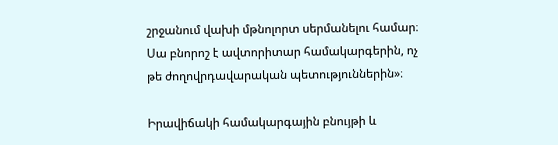շրջանում վախի մթնոլորտ սերմանելու համար։ Սա բնորոշ է ավտորիտար համակարգերին, ոչ թե ժողովրդավարական պետություններին»։

Իրավիճակի համակարգային բնույթի և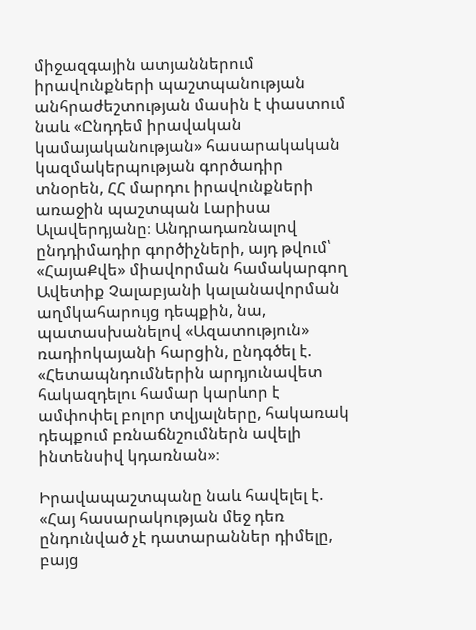միջազգային ատյաններում իրավունքների պաշտպանության անհրաժեշտության մասին է փաստում նաև «Ընդդեմ իրավական կամայականության» հասարակական կազմակերպության գործադիր տնօրեն, ՀՀ մարդու իրավունքների առաջին պաշտպան Լարիսա Ալավերդյանը։ Անդրադառնալով ընդդիմադիր գործիչների, այդ թվում՝ «ՀայաՔվե» միավորման համակարգող Ավետիք Չալաբյանի կալանավորման աղմկահարույց դեպքին, նա, պատասխանելով «Ազատություն» ռադիոկայանի հարցին, ընդգծել է. «Հետապնդումներին արդյունավետ հակազդելու համար կարևոր է ամփոփել բոլոր տվյալները, հակառակ դեպքում բռնաճնշումներն ավելի ինտենսիվ կդառնան»։

Իրավապաշտպանը նաև հավելել է. «Հայ հասարակության մեջ դեռ ընդունված չէ դատարաններ դիմելը, բայց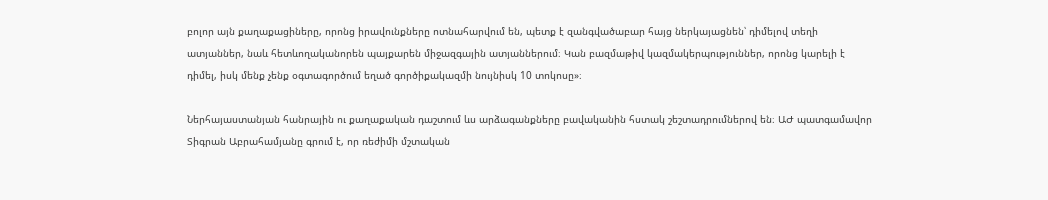բոլոր այն քաղաքացիները, որոնց իրավունքները ոտնահարվում են, պետք է զանգվածաբար հայց ներկայացնեն՝ դիմելով տեղի ատյաններ, նաև հետևողականորեն պայքարեն միջազգային ատյաններում։ Կան բազմաթիվ կազմակերպություններ, որոնց կարելի է դիմել, իսկ մենք չենք օգտագործում եղած գործիքակազմի նույնիսկ 10 տոկոսը»։

Ներհայաստանյան հանրային ու քաղաքական դաշտում ևս արձագանքները բավականին հստակ շեշտադրումներով են։ ԱԺ պատգամավոր Տիգրան Աբրահամյանը գրում է, որ ռեժիմի մշտական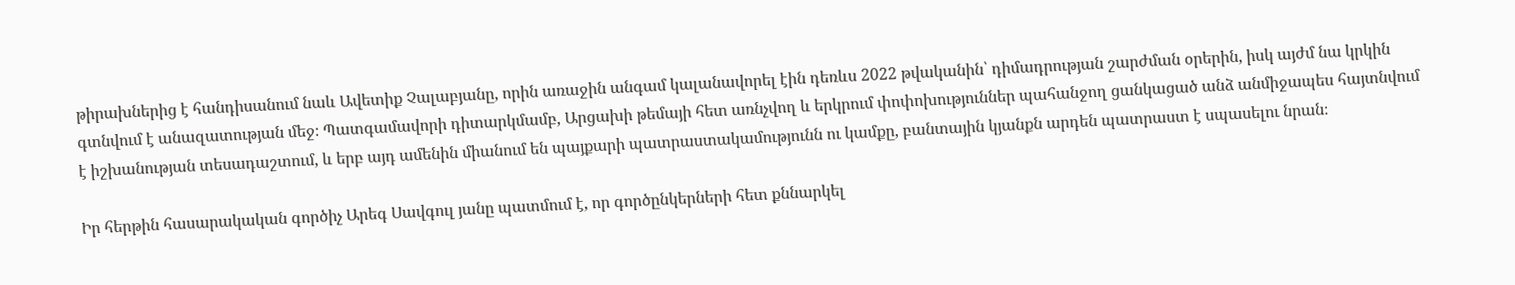թիրախներից է հանդիսանում նաև Ավետիք Չալաբյանը, որին առաջին անգամ կալանավորել էին դեռևս 2022 թվականին՝ դիմադրության շարժման օրերին, իսկ այժմ նա կրկին գտնվում է անազատության մեջ։ Պատգամավորի դիտարկմամբ, Արցախի թեմայի հետ առնչվող և երկրում փոփոխություններ պահանջող ցանկացած անձ անմիջապես հայտնվում է իշխանության տեսադաշտում, և երբ այդ ամենին միանում են պայքարի պատրաստակամությունն ու կամքը, բանտային կյանքն արդեն պատրաստ է սպասելու նրան։

Իր հերթին հասարակական գործիչ Արեգ Սավգուլ յանը պատմում է, որ գործընկերների հետ քննարկել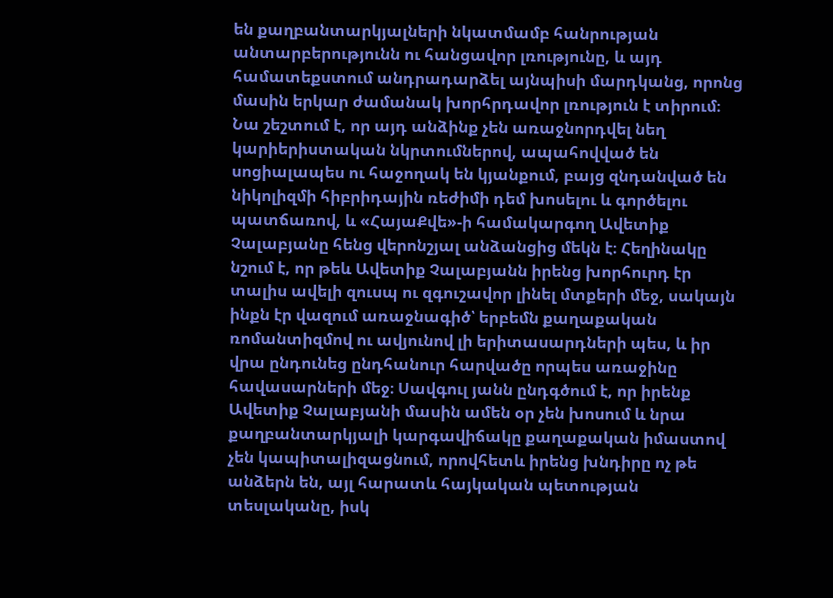են քաղբանտարկյալների նկատմամբ հանրության անտարբերությունն ու հանցավոր լռությունը, և այդ համատեքստում անդրադարձել այնպիսի մարդկանց, որոնց մասին երկար ժամանակ խորհրդավոր լռություն է տիրում։ Նա շեշտում է, որ այդ անձինք չեն առաջնորդվել նեղ կարիերիստական նկրտումներով, ապահովված են սոցիալապես ու հաջողակ են կյանքում, բայց զնդանված են նիկոլիզմի հիբրիդային ռեժիմի դեմ խոսելու և գործելու պատճառով, և «ՀայաՔվե»-ի համակարգող Ավետիք Չալաբյանը հենց վերոնշյալ անձանցից մեկն է։ Հեղինակը նշում է, որ թեև Ավետիք Չալաբյանն իրենց խորհուրդ էր տալիս ավելի զուսպ ու զգուշավոր լինել մտքերի մեջ, սակայն ինքն էր վազում առաջնագիծ՝ երբեմն քաղաքական ռոմանտիզմով ու ավյունով լի երիտասարդների պես, և իր վրա ընդունեց ընդհանուր հարվածը որպես առաջինը հավասարների մեջ։ Սավգուլ յանն ընդգծում է, որ իրենք Ավետիք Չալաբյանի մասին ամեն օր չեն խոսում և նրա քաղբանտարկյալի կարգավիճակը քաղաքական իմաստով չեն կապիտալիզացնում, որովհետև իրենց խնդիրը ոչ թե անձերն են, այլ հարատև հայկական պետության տեսլականը, իսկ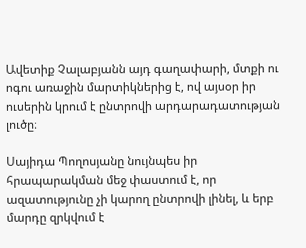Ավետիք Չալաբյանն այդ գաղափարի, մտքի ու ոգու առաջին մարտիկներից է, ով այսօր իր ուսերին կրում է ընտրովի արդարադատության լուծը։

Սայիդա Պողոսյանը նույնպես իր հրապարակման մեջ փաստում է, որ ազատությունը չի կարող ընտրովի լինել, և երբ մարդը զրկվում է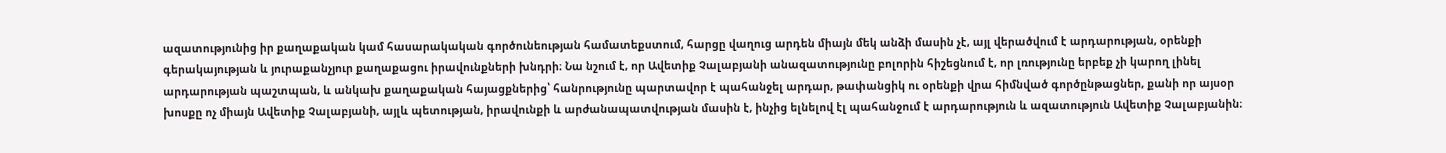ազատությունից իր քաղաքական կամ հասարակական գործունեության համատեքստում, հարցը վաղուց արդեն միայն մեկ անձի մասին չէ, այլ վերածվում է արդարության, օրենքի գերակայության և յուրաքանչյուր քաղաքացու իրավունքների խնդրի։ Նա նշում է, որ Ավետիք Չալաբյանի անազատությունը բոլորին հիշեցնում է, որ լռությունը երբեք չի կարող լինել արդարության պաշտպան, և անկախ քաղաքական հայացքներից՝ հանրությունը պարտավոր է պահանջել արդար, թափանցիկ ու օրենքի վրա հիմնված գործընթացներ, քանի որ այսօր խոսքը ոչ միայն Ավետիք Չալաբյանի, այլև պետության, իրավունքի և արժանապատվության մասին է, ինչից ելնելով էլ պահանջում է արդարություն և ազատություն Ավետիք Չալաբյանին։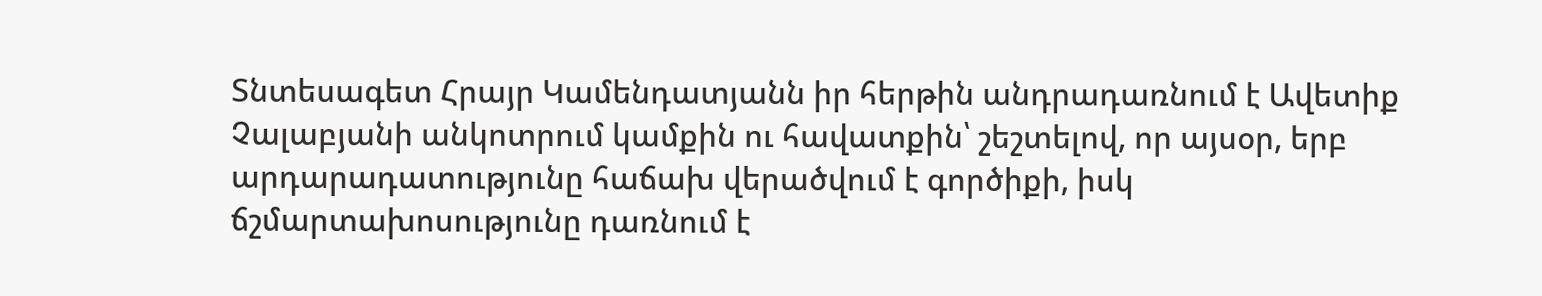Տնտեսագետ Հրայր Կամենդատյանն իր հերթին անդրադառնում է Ավետիք Չալաբյանի անկոտրում կամքին ու հավատքին՝ շեշտելով, որ այսօր, երբ արդարադատությունը հաճախ վերածվում է գործիքի, իսկ ճշմարտախոսությունը դառնում է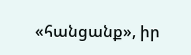«հանցանք», իր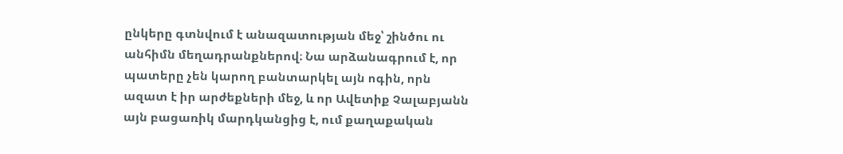ընկերը գտնվում է անազատության մեջ՝ շինծու ու անհիմն մեղադրանքներով։ Նա արձանագրում է, որ պատերը չեն կարող բանտարկել այն ոգին, որն ազատ է իր արժեքների մեջ, և որ Ավետիք Չալաբյանն այն բացառիկ մարդկանցից է, ում քաղաքական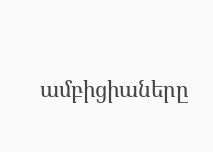ամբիցիաները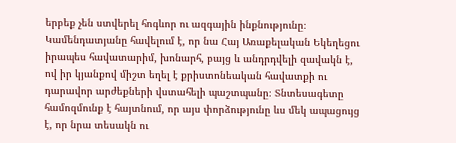երբեք չեն ստվերել հոգևոր ու ազգային ինքնությունը։ Կամենդատյանը հավելում է, որ նա Հայ Առաքելական Եկեղեցու իրապես հավատարիմ, խոնարհ, բայց և անդրդվելի զավակն է, ով իր կյանքով միշտ եղել է քրիստոնեական հավատքի ու դարավոր արժեքների վստահելի պաշտպանը։ Տնտեսագետը համոզմունք է հայտնում, որ այս փորձությունը ևս մեկ ապացույց է, որ նրա տեսակն ու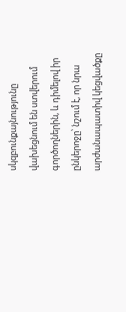սկզբունքայնությունը վախեցնում են ստվերում գործողներին, և դիմելով իր ընկերոջը՝ նշում է, որ նրա արժանապատիվ կեցվածքը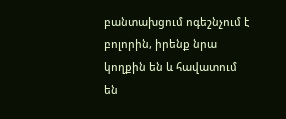բանտախցում ոգեշնչում է բոլորին, իրենք նրա կողքին են և հավատում են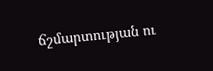ճշմարտության ու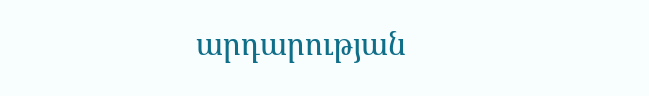արդարության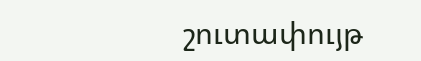շուտափույթ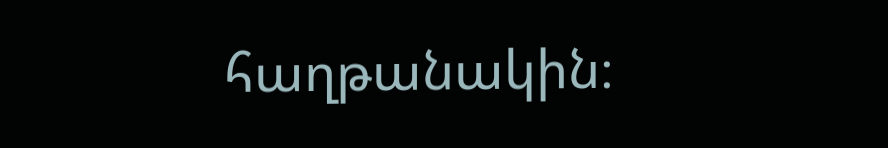հաղթանակին։